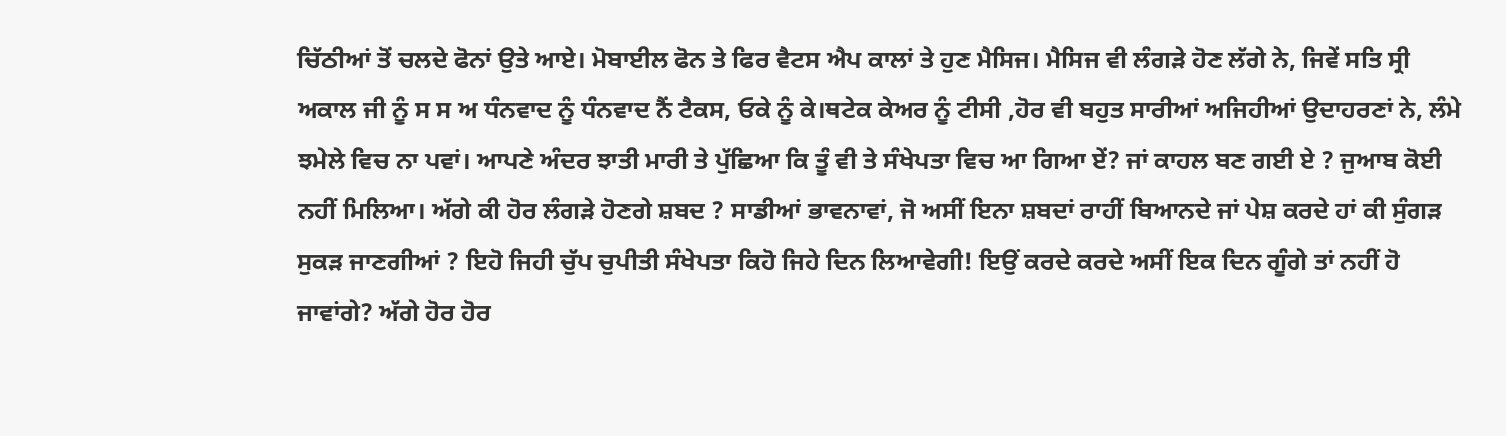ਚਿੱਠੀਆਂ ਤੋਂ ਚਲਦੇ ਫੋਨਾਂ ਉਤੇ ਆਏ। ਮੋਬਾਈਲ ਫੋਨ ਤੇ ਫਿਰ ਵੈਟਸ ਐਪ ਕਾਲਾਂ ਤੇ ਹੁਣ ਮੈਸਿਜ। ਮੈਸਿਜ ਵੀ ਲੰਗੜੇ ਹੋਣ ਲੱਗੇ ਨੇ, ਜਿਵੇਂ ਸਤਿ ਸ੍ਰੀ ਅਕਾਲ ਜੀ ਨੂੰ ਸ ਸ ਅ ਧੰਨਵਾਦ ਨੂੰ ਧੰਨਵਾਦ ਨੈਂ ਟੈਕਸ, ਓਕੇ ਨੂੰ ਕੇ।ਥਟੇਕ ਕੇਅਰ ਨੂੰ ਟੀਸੀ ,ਹੋਰ ਵੀ ਬਹੁਤ ਸਾਰੀਆਂ ਅਜਿਹੀਆਂ ਉਦਾਹਰਣਾਂ ਨੇ, ਲੰਮੇ ਝਮੇਲੇ ਵਿਚ ਨਾ ਪਵਾਂ। ਆਪਣੇ ਅੰਦਰ ਝਾਤੀ ਮਾਰੀ ਤੇ ਪੁੱਛਿਆ ਕਿ ਤੂੰ ਵੀ ਤੇ ਸੰਖੇਪਤਾ ਵਿਚ ਆ ਗਿਆ ਏਂ? ਜਾਂ ਕਾਹਲ ਬਣ ਗਈ ਏ ? ਜੁਆਬ ਕੋਈ ਨਹੀਂ ਮਿਲਿਆ। ਅੱਗੇ ਕੀ ਹੋਰ ਲੰਗੜੇ ਹੋਣਗੇ ਸ਼ਬਦ ? ਸਾਡੀਆਂ ਭਾਵਨਾਵਾਂ, ਜੋ ਅਸੀਂ ਇਨਾ ਸ਼ਬਦਾਂ ਰਾਹੀਂ ਬਿਆਨਦੇ ਜਾਂ ਪੇਸ਼ ਕਰਦੇ ਹਾਂ ਕੀ ਸੁੰਗੜ ਸੁਕੜ ਜਾਣਗੀਆਂ ? ਇਹੋ ਜਿਹੀ ਚੁੱਪ ਚੁਪੀਤੀ ਸੰਖੇਪਤਾ ਕਿਹੋ ਜਿਹੇ ਦਿਨ ਲਿਆਵੇਗੀ! ਇਉਂ ਕਰਦੇ ਕਰਦੇ ਅਸੀਂ ਇਕ ਦਿਨ ਗੂੰਗੇ ਤਾਂ ਨਹੀਂ ਹੋ ਜਾਵਾਂਗੇ? ਅੱਗੇ ਹੋਰ ਹੋਰ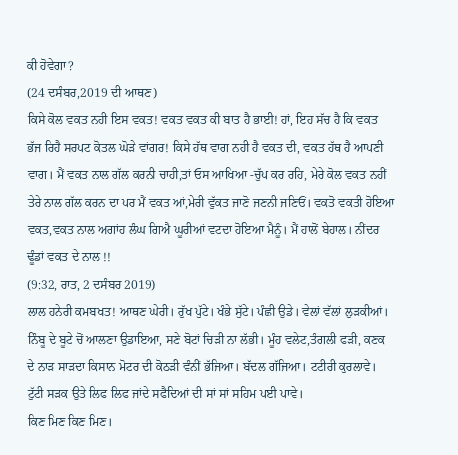ਕੀ ਹੋਵੇਗਾ?
(24 ਦਸੰਬਰ,2019 ਦੀ ਆਥਣ)
ਕਿਸੇ ਕੋਲ ਵਕਤ ਨਹੀ ਇਸ ਵਕਤ! ਵਕਤ ਵਕਤ ਕੀ ਬਾਤ ਹੈ ਭਾਈ! ਹਾਂ, ਇਹ ਸੱਚ ਹੈ ਕਿ ਵਕਤ ਭੱਜ ਰਿਹੈ ਸਰਪਟ ਕੋਤਲ ਘੋੜੇ ਵਾਂਗਰ! ਕਿਸੇ ਹੱਥ ਵਾਗ ਨਹੀ ਹੈ ਵਕਤ ਦੀ, ਵਕਤ ਹੱਥ ਹੈ ਆਪਣੀ ਵਾਗ। ਮੈਂ ਵਕਤ ਨਾਲ ਗੱਲ ਕਰਨੀ ਚਾਹੀ,ਤਾਂ ਓਸ ਆਖਿਆ -ਚੁੱਪ ਕਰ ਰਹਿ, ਮੇਰੇ ਕੋਲ ਵਕਤ ਨਹੀਂ ਤੇਰੇ ਨਾਲ ਗੱਲ ਕਰਨ ਦਾ ਪਰ ਮੈਂ ਵਕਤ ਆਂ,ਮੇਰੀ ਵੁੱਕਤ ਜਾਣੋ ਜਣਨੀ ਜਣਿਓਂ। ਵਕਤੋ ਵਕਤੀ ਹੋਇਆ ਵਕਤ,ਵਕਤ ਨਾਲ ਅਗਾਂਹ ਲੰਘ ਗਿਐ ਘੂਰੀਆਂ ਵਟਦਾ ਹੋਇਆ ਮੈਨੂੰ। ਮੈਂ ਹਾਲੋਂ ਬੇਹਾਲ। ਨੀਂਦਰ ਢੂੰਡਾਂ ਵਕਤ ਦੇ ਨਾਲ !!
(9:32, ਰਾਤ, 2 ਦਸੰਬਰ 2019)
ਲਾਲ ਹਨੇਰੀ ਕਮਬਖਤ! ਆਥਣ ਘੇਰੀ। ਰੁੱਖ ਪੁੱਟੇ। ਖੰਭੇ ਸੁੱਟੇ। ਪੰਛੀ ਉਡੇ। ਵੇਲਾਂ ਵੱਲਾਂ ਲੁੜਕੀਆਂ। ਨਿੰਬੂ ਦੇ ਬੂਟੇ ਚੋਂ ਆਲਣਾ ਉਡਾਇਆ, ਸਣੇ ਬੋਟਾਂ ਚਿੜੀ ਨਾ ਲੱਭੀ। ਮੂੰਹ ਵਲੇਟ,ਤੰਗਲੀ ਫੜੀ, ਕਣਕ ਦੇ ਨਾੜ ਸਾੜਦਾ ਕਿਸਾਨ ਮੋਟਰ ਦੀ ਕੋਠੜੀ ਵੰਨੀਂ ਭੱਜਿਆ। ਬੱਦਲ ਗੱਜਿਆ। ਟਟੀਰੀ ਕੁਰਲਾਵੇ। ਟੁੱਟੀ ਸੜਕ ਉਤੇ ਲਿਫ ਲਿਫ ਜਾਂਦੇ ਸਫੈਦਿਆਂ ਦੀ ਸਾਂ ਸਾਂ ਸਹਿਮ ਪਈ ਪਾਵੇ।
ਕਿਣ ਮਿਣ ਕਿਣ ਮਿਣ।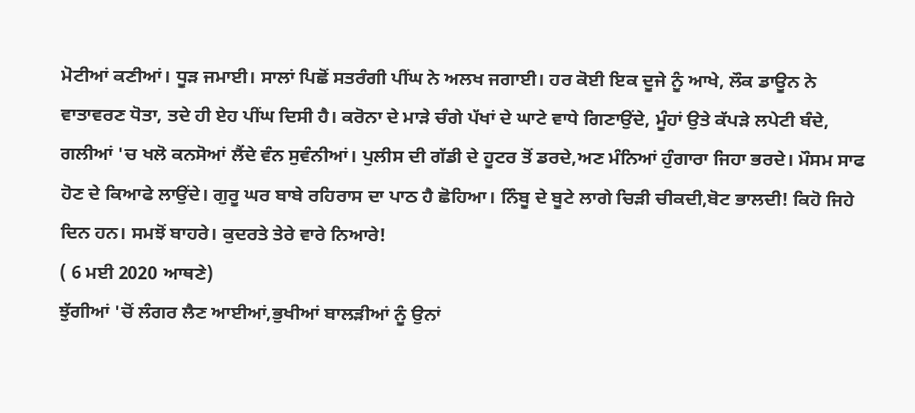ਮੋਟੀਆਂ ਕਣੀਆਂ। ਧੂੜ ਜਮਾਈ। ਸਾਲਾਂ ਪਿਛੋਂ ਸਤਰੰਗੀ ਪੀਂਘ ਨੇ ਅਲਖ ਜਗਾਈ। ਹਰ ਕੋਈ ਇਕ ਦੂਜੇ ਨੂੰ ਆਖੇ, ਲੌਕ ਡਾਊਨ ਨੇ ਵਾਤਾਵਰਣ ਧੋਤਾ, ਤਦੇ ਹੀ ਏਹ ਪੀਂਘ ਦਿਸੀ ਹੈ। ਕਰੋਨਾ ਦੇ ਮਾੜੇ ਚੰਗੇ ਪੱਖਾਂ ਦੇ ਘਾਟੇ ਵਾਧੇ ਗਿਣਾਉਂਦੇ, ਮੂੰਹਾਂ ਉਤੇ ਕੱਪੜੇ ਲਪੇਟੀ ਬੰਦੇ, ਗਲੀਆਂ 'ਚ ਖਲੋ ਕਨਸੋਆਂ ਲੈਂਦੇ ਵੰਨ ਸੁਵੰਨੀਆਂ। ਪੁਲੀਸ ਦੀ ਗੱਡੀ ਦੇ ਹੂਟਰ ਤੋਂ ਡਰਦੇ,ਅਣ ਮੰਨਿਆਂ ਹੁੰਗਾਰਾ ਜਿਹਾ ਭਰਦੇ। ਮੌਸਮ ਸਾਫ ਹੋਣ ਦੇ ਕਿਆਫੇ ਲਾਉਂਦੇ। ਗੁਰੂ ਘਰ ਬਾਬੇ ਰਹਿਰਾਸ ਦਾ ਪਾਠ ਹੈ ਛੋਹਿਆ। ਨਿੰਬੂ ਦੇ ਬੂਟੇ ਲਾਗੇ ਚਿੜੀ ਚੀਕਦੀ,ਬੋਟ ਭਾਲਦੀ! ਕਿਹੋ ਜਿਹੇ ਦਿਨ ਹਨ। ਸਮਝੋਂ ਬਾਹਰੇ। ਕੁਦਰਤੇ ਤੇਰੇ ਵਾਰੇ ਨਿਆਰੇ!
( 6 ਮਈ 2020 ਆਥਣੇ)
ਝੁੱਗੀਆਂ 'ਚੋਂ ਲੰਗਰ ਲੈਣ ਆਈਆਂ,ਭੁਖੀਆਂ ਬਾਲੜੀਆਂ ਨੂੰ ਉਨਾਂ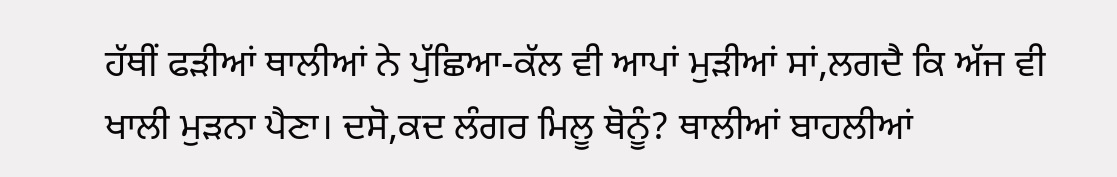ਹੱਥੀਂ ਫੜੀਆਂ ਥਾਲੀਆਂ ਨੇ ਪੁੱਛਿਆ-ਕੱਲ ਵੀ ਆਪਾਂ ਮੁੜੀਆਂ ਸਾਂ,ਲਗਦੈ ਕਿ ਅੱਜ ਵੀ ਖਾਲੀ ਮੁੜਨਾ ਪੈਣਾ। ਦਸੋ,ਕਦ ਲੰਗਰ ਮਿਲੂ ਥੋਨੂੰ? ਥਾਲੀਆਂ ਬਾਹਲੀਆਂ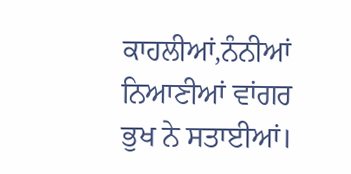ਕਾਹਲੀਆਂ,ਨੰਨੀਆਂ ਨਿਆਣੀਆਂ ਵਾਂਗਰ ਭੁਖ ਨੇ ਸਤਾਈਆਂ।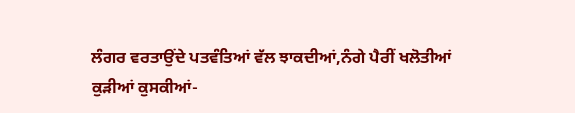ਲੰਗਰ ਵਰਤਾਉਂਦੇ ਪਤਵੰਤਿਆਂ ਵੱਲ ਝਾਕਦੀਆਂ,ਨੰਗੇ ਪੈਰੀਂ ਖਲੋਤੀਆਂ ਕੁੜੀਆਂ ਕੁਸਕੀਆਂ-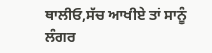ਥਾਲੀਓ,ਸੱਚ ਆਖੀਏ ਤਾਂ ਸਾਨੂੰ ਲੰਗਰ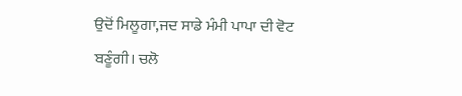ਉਦੋਂ ਮਿਲੂਗਾ,ਜਦ ਸਾਡੇ ਮੰਮੀ ਪਾਪਾ ਦੀ ਵੋਟ ਬਣੂੰਗੀ। ਚਲੋ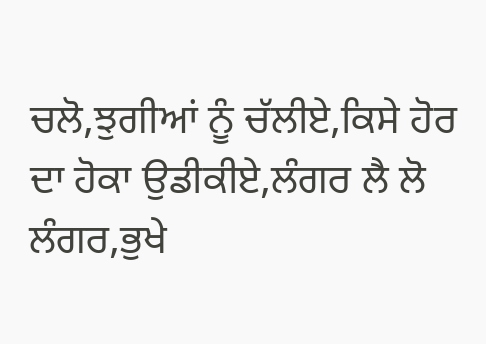ਚਲੋ,ਝੁਗੀਆਂ ਨੂੰ ਚੱਲੀਏ,ਕਿਸੇ ਹੋਰ ਦਾ ਹੋਕਾ ਉਡੀਕੀਏ,ਲੰਗਰ ਲੈ ਲੋ ਲੰਗਰ,ਭੁਖੇ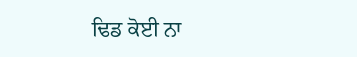ਢਿਡ ਕੋਈ ਨਾ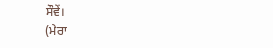ਸੌਵੇਂ।
(ਮੇਰਾ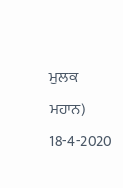ਮੁਲਕ ਮਹਾਨ) 18-4-2020